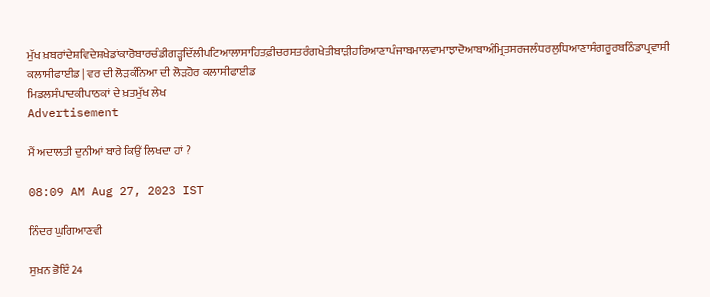ਮੁੱਖ ਖ਼ਬਰਾਂਦੇਸ਼ਵਿਦੇਸ਼ਖੇਡਾਂਕਾਰੋਬਾਰਚੰਡੀਗੜ੍ਹਦਿੱਲੀਪਟਿਆਲਾਸਾਹਿਤਫ਼ੀਚਰਸਤਰੰਗਖੇਤੀਬਾੜੀਹਰਿਆਣਾਪੰਜਾਬਮਾਲਵਾਮਾਝਾਦੋਆਬਾਅੰਮ੍ਰਿਤਸਰਜਲੰਧਰਲੁਧਿਆਣਾਸੰਗਰੂਰਬਠਿੰਡਾਪ੍ਰਵਾਸੀ
ਕਲਾਸੀਫਾਈਡ | ਵਰ ਦੀ ਲੋੜਕੰਨਿਆ ਦੀ ਲੋੜਹੋਰ ਕਲਾਸੀਫਾਈਡ
ਮਿਡਲਸੰਪਾਦਕੀਪਾਠਕਾਂ ਦੇ ਖ਼ਤਮੁੱਖ ਲੇਖ
Advertisement

ਮੈਂ ਅਦਾਲਤੀ ਦੁਨੀਆਂ ਬਾਰੇ ਕਿਉਂ ਲਿਖਦਾ ਹਾਂ ?

08:09 AM Aug 27, 2023 IST

ਨਿੰਦਰ ਘੁਗਿਆਣਵੀ

ਸੁਖ਼ਨ ਭੋਇੰ 24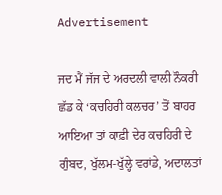Advertisement

ਜਦ ਮੈਂ ਜੱਜ ਦੇ ਅਰਦਲੀ ਵਾਲੀ ਨੌਕਰੀ ਛੱਡ ਕੇ ‘ਕਚਹਿਰੀ ਕਲਚਰ’ ਤੋਂ ਬਾਹਰ ਆਇਆ ਤਾਂ ਕਾਫ਼ੀ ਦੇਰ ਕਚਹਿਰੀ ਦੇ ਗੁੰਬਦ, ਖੁੱਲਮ-ਖੁੱਲ੍ਹੇ ਵਰਾਂਡੇ, ਅਦਾਲਤਾਂ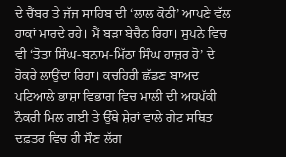ਦੇ ਚੈਂਬਰ ਤੇ ਜੱਜ ਸਾਹਿਬ ਦੀ ‘ਲਾਲ ਕੋਠੀ’ ਆਪਣੇ ਵੱਲ ਹਾਕਾਂ ਮਾਰਦੇ ਰਹੇ। ਮੈਂ ਬੜਾ ਬੇਚੈਨ ਰਿਹਾ। ਸੁਪਨੇ ਵਿਚ ਵੀ ‘ਤੋਤਾ ਸਿੰਘ-ਬਨਾਮ-ਮਿੱਠਾ ਸਿੰਘ ਹਾਜ਼ਰ ਹੋ’ ਦੇ ਹੋਕਰੇ ਲਾਉਂਦਾ ਰਿਹਾ। ਕਚਹਿਰੀ ਛੱਡਣ ਬਾਅਦ ਪਟਿਆਲੇ ਭਾਸ਼ਾ ਵਿਭਾਗ ਵਿਚ ਮਾਲੀ ਦੀ ਅਧਪੱਕੀ ਨੌਕਰੀ ਮਿਲ ਗਈ ਤੇ ਉੱਥੇ ਸ਼ੇਰਾਂ ਵਾਲੇ ਗੇਟ ਸਥਿਤ ਦਫ਼ਤਰ ਵਿਚ ਹੀ ਸੌਣ ਲੱਗ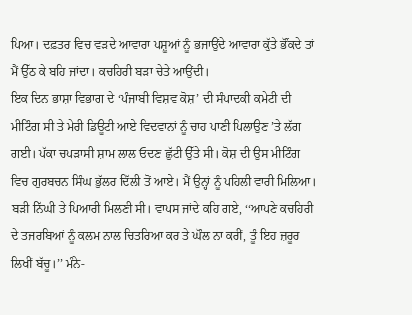ਪਿਆ। ਦਫ਼ਤਰ ਵਿਚ ਵੜਦੇ ਆਵਾਰਾ ਪਸ਼ੂਆਂ ਨੂੰ ਭਜਾਉਂਦੇ ਆਵਾਰਾ ਕੁੱਤੇ ਭੌਂਕਦੇ ਤਾਂ ਮੈਂ ਉੱਠ ਕੇ ਬਹਿ ਜਾਂਦਾ। ਕਚਹਿਰੀ ਬੜਾ ਚੇਤੇ ਆਉਂਦੀ।
ਇਕ ਦਿਨ ਭਾਸ਼ਾ ਵਿਭਾਗ ਦੇ ‘ਪੰਜਾਬੀ ਵਿਸ਼ਵ ਕੋਸ਼’ ਦੀ ਸੰਪਾਦਕੀ ਕਮੇਟੀ ਦੀ ਮੀਟਿੰਗ ਸੀ ਤੇ ਮੇਰੀ ਡਿਊਟੀ ਆਏ ਵਿਦਵਾਨਾਂ ਨੂੰ ਚਾਹ ਪਾਣੀ ਪਿਲਾਉਣ ’ਤੇ ਲੱਗ ਗਈ। ਪੱਕਾ ਚਪੜਾਸੀ ਸ਼ਾਮ ਲਾਲ ਓਦਣ ਛੁੱਟੀ ਉੱਤੇ ਸੀ। ਕੋਸ਼ ਦੀ ਉਸ ਮੀਟਿੰਗ ਵਿਚ ਗੁਰਬਚਨ ਸਿੰਘ ਭੁੱਲਰ ਦਿੱਲੀ ਤੋਂ ਆਏ। ਮੈਂ ਉਨ੍ਹਾਂ ਨੂੰ ਪਹਿਲੀ ਵਾਰੀ ਮਿਲਿਆ। ਬੜੀ ਨਿੱਘੀ ਤੇ ਪਿਆਰੀ ਮਿਲਣੀ ਸੀ। ਵਾਪਸ ਜਾਂਦੇ ਕਹਿ ਗਏ, ‘‘ਆਪਣੇ ਕਚਹਿਰੀ ਦੇ ਤਜਰਬਿਆਂ ਨੂੰ ਕਲਮ ਨਾਲ ਚਿਤਰਿਆ ਕਰ ਤੇ ਘੌਲ ਨਾ ਕਰੀਂ, ਤੂੰ ਇਹ ਜ਼ਰੂਰ ਲਿਖੀਂ ਬੱਚੂ।’’ ਮੰਨੇ-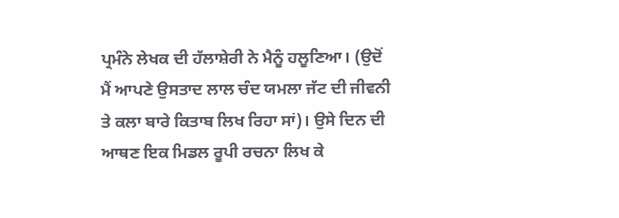ਪ੍ਰਮੰਨੇ ਲੇਖਕ ਦੀ ਹੱਲਾਸ਼ੇਰੀ ਨੇ ਮੈਨੂੰ ਹਲੂਣਿਆ। (ਉਦੋਂ ਮੈਂ ਆਪਣੇ ਉਸਤਾਦ ਲਾਲ ਚੰਦ ਯਮਲਾ ਜੱਟ ਦੀ ਜੀਵਨੀ ਤੇ ਕਲਾ ਬਾਰੇ ਕਿਤਾਬ ਲਿਖ ਰਿਹਾ ਸਾਂ)। ਉਸੇ ਦਿਨ ਦੀ ਆਥਣ ਇਕ ਮਿਡਲ ਰੂਪੀ ਰਚਨਾ ਲਿਖ ਕੇ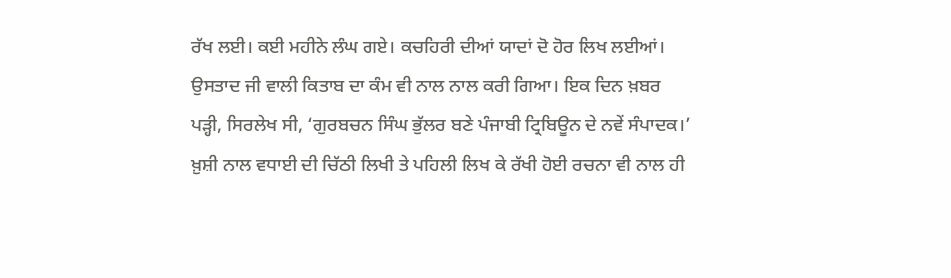ਰੱਖ ਲਈ। ਕਈ ਮਹੀਨੇ ਲੰਘ ਗਏ। ਕਚਹਿਰੀ ਦੀਆਂ ਯਾਦਾਂ ਦੋ ਹੋਰ ਲਿਖ ਲਈਆਂ। ਉਸਤਾਦ ਜੀ ਵਾਲੀ ਕਿਤਾਬ ਦਾ ਕੰਮ ਵੀ ਨਾਲ ਨਾਲ ਕਰੀ ਗਿਆ। ਇਕ ਦਿਨ ਖ਼ਬਰ ਪੜ੍ਹੀ, ਸਿਰਲੇਖ ਸੀ, ‘ਗੁਰਬਚਨ ਸਿੰਘ ਭੁੱਲਰ ਬਣੇ ਪੰਜਾਬੀ ਟ੍ਰਿਬਿਊਨ ਦੇ ਨਵੇਂ ਸੰਪਾਦਕ।’ ਖ਼ੁਸ਼ੀ ਨਾਲ ਵਧਾਈ ਦੀ ਚਿੱਠੀ ਲਿਖੀ ਤੇ ਪਹਿਲੀ ਲਿਖ ਕੇ ਰੱਖੀ ਹੋਈ ਰਚਨਾ ਵੀ ਨਾਲ ਹੀ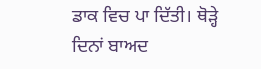ਡਾਕ ਵਿਚ ਪਾ ਦਿੱਤੀ। ਥੋੜ੍ਹੇ ਦਿਨਾਂ ਬਾਅਦ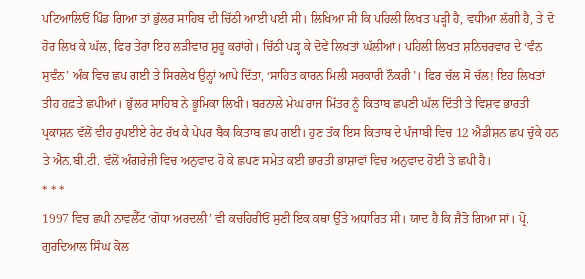ਪਟਿਆਲਿਓਂ ਪਿੰਡ ਗਿਆ ਤਾਂ ਭੁੱਲਰ ਸਾਹਿਬ ਦੀ ਚਿੱਠੀ ਆਈ ਪਈ ਸੀ। ਲਿਖਿਆ ਸੀ ਕਿ ਪਹਿਲੀ ਲਿਖਤ ਪੜ੍ਹੀ ਹੈ, ਵਧੀਆ ਲੱਗੀ ਹੈ, ਤੇ ਦੋ ਹੋਰ ਲਿਖ ਕੇ ਘੱਲ, ਫਿਰ ਤੇਰਾ ਇਹ ਲੜੀਵਾਰ ਸ਼ੁਰੂ ਕਰਾਂਗੇ। ਚਿੱਠੀ ਪੜ੍ਹ ਕੇ ਦੋਵੇਂ ਲਿਖਤਾਂ ਘੱਲੀਆਂ। ਪਹਿਲੀ ਲਿਖਤ ਸ਼ਨਿਚਰਵਾਰ ਦੇ ‘ਵੰਨ ਸੁਵੰਨ’ ਅੰਕ ਵਿਚ ਛਪ ਗਈ ਤੇ ਸਿਰਲੇਖ ਉਨ੍ਹਾਂ ਆਪੇ ਦਿੱਤਾ, ‘ਸਾਹਿਤ ਕਾਰਨ ਮਿਲੀ ਸਰਕਾਰੀ ਨੌਕਰੀ’। ਫਿਰ ਚੱਲ ਸੋ ਚੱਲ! ਇਹ ਲਿਖਤਾਂ ਤੀਹ ਹਫ਼ਤੇ ਛਪੀਆਂ। ਭੁੱਲਰ ਸਾਹਿਬ ਨੇ ਭੂਮਿਕਾ ਲਿਖੀ। ਬਰਨਾਲੇ ਮੇਘ ਰਾਜ ਮਿੱਤਰ ਨੂੰ ਕਿਤਾਬ ਛਪਣੀ ਘੱਲ ਦਿੱਤੀ ਤੇ ਵਿਸ਼ਵ ਭਾਰਤੀ ਪ੍ਰਕਾਸ਼ਨ ਵੱਲੋਂ ਵੀਹ ਰੁਪਈਏ ਰੇਟ ਰੱਖ ਕੇ ਪੇਪਰ ਬੈਕ ਕਿਤਾਬ ਛਪ ਗਈ। ਹੁਣ ਤੱਕ ਇਸ ਕਿਤਾਬ ਦੇ ਪੰਜਾਬੀ ਵਿਚ 12 ਐਡੀਸ਼ਨ ਛਪ ਚੁੱਕੇ ਹਨ ਤੇ ਐਨ.ਬੀ.ਟੀ. ਵੱਲੋਂ ਅੰਗਰੇਜ਼ੀ ਵਿਚ ਅਨੁਵਾਦ ਹੋ ਕੇ ਛਪਣ ਸਮੇਤ ਕਈ ਭਾਰਤੀ ਭਾਸ਼ਾਵਾਂ ਵਿਚ ਅਨੁਵਾਦ ਹੋਈ ਤੇ ਛਪੀ ਹੈ।
* * *
1997 ਵਿਚ ਛਪੀ ਨਾਵਲੈੱਟ ‘ਗੋਧਾ ਅਰਦਲੀ’ ਵੀ ਕਚਹਿਰੀਓਂ ਸੁਣੀ ਇਕ ਕਥਾ ਉੱਤੇ ਅਧਾਰਿਤ ਸੀ। ਯਾਦ ਹੈ ਕਿ ਜੈਤੋ ਗਿਆ ਸਾਂ। ਪ੍ਰੋ. ਗੁਰਦਿਆਲ ਸਿੰਘ ਕੋਲ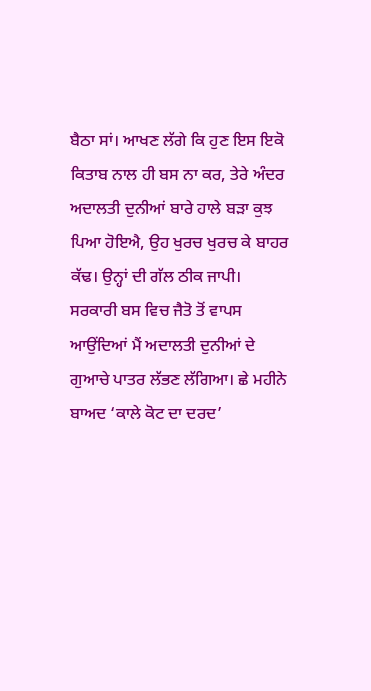ਬੈਠਾ ਸਾਂ। ਆਖਣ ਲੱਗੇ ਕਿ ਹੁਣ ਇਸ ਇਕੋ ਕਿਤਾਬ ਨਾਲ ਹੀ ਬਸ ਨਾ ਕਰ, ਤੇਰੇ ਅੰਦਰ ਅਦਾਲਤੀ ਦੁਨੀਆਂ ਬਾਰੇ ਹਾਲੇ ਬੜਾ ਕੁਝ ਪਿਆ ਹੋਇਐ, ਉਹ ਖੁਰਚ ਖੁਰਚ ਕੇ ਬਾਹਰ ਕੱਢ। ਉਨ੍ਹਾਂ ਦੀ ਗੱਲ ਠੀਕ ਜਾਪੀ। ਸਰਕਾਰੀ ਬਸ ਵਿਚ ਜੈਤੋ ਤੋਂ ਵਾਪਸ ਆਉਂਦਿਆਂ ਮੈਂ ਅਦਾਲਤੀ ਦੁਨੀਆਂ ਦੇ ਗੁਆਚੇ ਪਾਤਰ ਲੱਭਣ ਲੱਗਿਆ। ਛੇ ਮਹੀਨੇ ਬਾਅਦ ‘ਕਾਲੇ ਕੋਟ ਦਾ ਦਰਦ’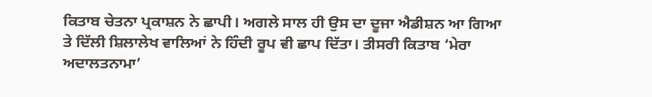ਕਿਤਾਬ ਚੇਤਨਾ ਪ੍ਰਕਾਸ਼ਨ ਨੇ ਛਾਪੀ। ਅਗਲੇ ਸਾਲ ਹੀ ਉਸ ਦਾ ਦੂਜਾ ਐਡੀਸ਼ਨ ਆ ਗਿਆ ਤੇ ਦਿੱਲੀ ਸ਼ਿਲਾਲੇਖ ਵਾਲਿਆਂ ਨੇ ਹਿੰਦੀ ਰੂਪ ਵੀ ਛਾਪ ਦਿੱਤਾ। ਤੀਸਰੀ ਕਿਤਾਬ ‘ਮੇਰਾ ਅਦਾਲਤਨਾਮਾ’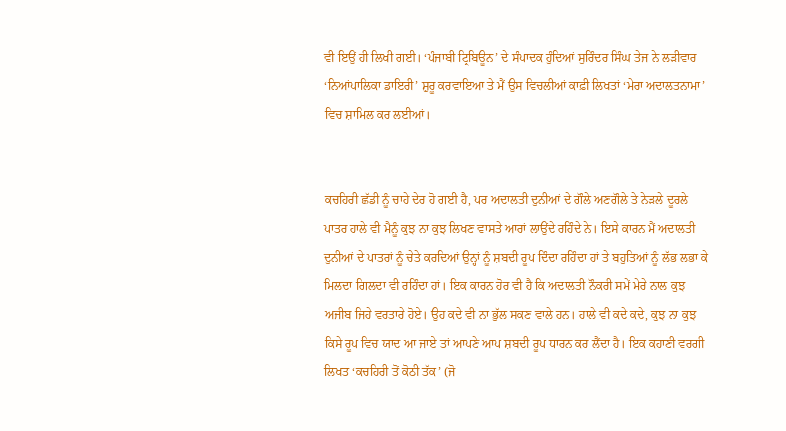ਵੀ ਇਉਂ ਹੀ ਲਿਖੀ ਗਈ। ‘ਪੰਜਾਬੀ ਟ੍ਰਿਬਿਊਨ’ ਦੇ ਸੰਪਾਦਕ ਹੁੰਦਿਆਂ ਸੁਰਿੰਦਰ ਸਿੰਘ ਤੇਜ ਨੇ ਲੜੀਵਾਰ ‘ਨਿਆਂਪਾਲਿਕਾ ਡਾਇਰੀ’ ਸ਼ੁਰੂ ਕਰਵਾਇਆ ਤੇ ਮੈਂ ਉਸ ਵਿਚਲੀਆਂ ਕਾਫ਼ੀ ਲਿਖਤਾਂ ‘ਮੇਰਾ ਅਦਾਲਤਨਾਮਾ’ ਵਿਚ ਸ਼ਾਮਿਲ ਕਰ ਲਈਆਂ।


ਕਚਹਿਰੀ ਛੱਡੀ ਨੂੰ ਚਾਹੇ ਦੇਰ ਹੋ ਗਈ ਹੈ, ਪਰ ਅਦਾਲਤੀ ਦੁਨੀਆਂ ਦੇ ਗੌਲੇ ਅਣਗੌਲੇ ਤੇ ਨੇੜਲੇ ਦੂਰਲੇ ਪਾਤਰ ਹਾਲੇ ਵੀ ਮੈਨੂੰ ਕੁਝ ਨਾ ਕੁਝ ਲਿਖਣ ਵਾਸਤੇ ਆਰਾਂ ਲਾਉਂਦੇ ਰਹਿੰਦੇ ਨੇ। ਇਸੇ ਕਾਰਨ ਮੈਂ ਅਦਾਲਤੀ ਦੁਨੀਆਂ ਦੇ ਪਾਤਰਾਂ ਨੂੰ ਚੇਤੇ ਕਰਦਿਆਂ ਉਨ੍ਹਾਂ ਨੂੰ ਸ਼ਬਦੀ ਰੂਪ ਦਿੰਦਾ ਰਹਿੰਦਾ ਹਾਂ ਤੇ ਬਹੁਤਿਆਂ ਨੂੰ ਲੱਭ ਲਭਾ ਕੇ ਮਿਲਦਾ ਗਿਲਦਾ ਵੀ ਰਹਿੰਦਾ ਹਾਂ। ਇਕ ਕਾਰਨ ਹੋਰ ਵੀ ਹੈ ਕਿ ਅਦਾਲਤੀ ਨੌਕਰੀ ਸਮੇਂ ਮੇਰੇ ਨਾਲ ਕੁਝ ਅਜੀਬ ਜਿਹੇ ਵਰਤਾਰੇ ਹੋਏ। ਉਹ ਕਦੇ ਵੀ ਨਾ ਭੁੱਲ ਸਕਣ ਵਾਲੇ ਹਨ। ਹਾਲੇ ਵੀ ਕਦੇ ਕਦੇ, ਕੁਝ ਨਾ ਕੁਝ ਕਿਸੇ ਰੂਪ ਵਿਚ ਯਾਦ ਆ ਜਾਏ ਤਾਂ ਆਪਣੇ ਆਪ ਸ਼ਬਦੀ ਰੂਪ ਧਾਰਨ ਕਰ ਲੈਂਦਾ ਹੈ। ਇਕ ਕਹਾਣੀ ਵਰਗੀ ਲਿਖਤ ‘ਕਚਹਿਰੀ ਤੋਂ ਕੋਠੀ ਤੱਕ’ (ਜੋ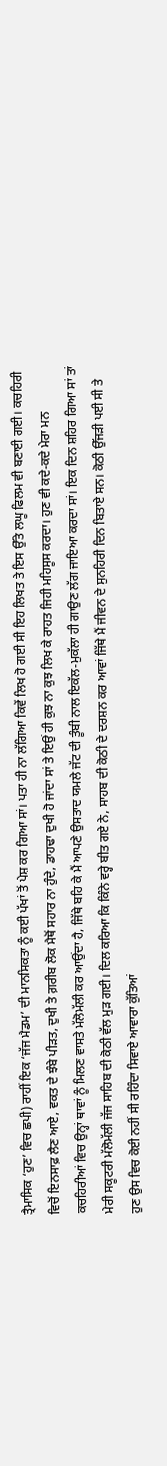ਤ੍ਰੈਮਾਸਿਕ ‘ਹੁਣ’ ਵਿਚ ਛਪੀ) ਰਾਹੀਂ ਇਕ ‘ਜੱਜ ਮੈਡਮ’ ਦੀ ਮਾਨਸਿਕਤਾ ਨੂੰ ਕਈ ਪੱਖਾਂ ਤੋਂ ਪੇਸ਼ ਕਰ ਗਿਆ ਸਾਂ। ਪਤਾ ਹੀ ਨਾ ਲੱਗਿਆ ਕਿਵੇਂ ਲਿਖ ਹੋ ਗਈ ਸੀ ਇਹ ਲਿਖਤ ਤੇ ਇਸ ਉੱਤੇ ਲਘੂ ਫਿਲਮ ਵੀ ਬਣਾਈ ਗਈ। ਕਚਹਿਰੀ ਵਿਚੋਂ ਇਨਸਾਫ਼ ਲੈਣ ਆਏ, ਵਕਤ ਦੇ ਝੰਬੇ ਪੀੜਤ, ਦੁਖੀ ਤੇ ਗ਼ਰੀਬ ਲੋਕ ਮੈਥੋਂ ਸਹਾਰ ਨਾ ਹੁੰਦੇ, ਡਾਹਢਾ ਦੁਖੀ ਹੋ ਜਾਂਦਾ ਸਾਂ ਤੇ ਇਉਂ ਹੀ ਕੁਝ ਨਾ ਕੁਝ ਲਿਖ ਕੇ ਰਾਹਤ ਜਿਹੀ ਮਹਿਸੂਸ ਕਰਦਾ। ਹੁਣ ਵੀ ਕਦੇ-ਕਦੇ ਮੇਰਾ ਮਨ ਕਚਹਿਰੀਆਂ ਵਿਚ ਉਨ੍ਹਾਂ ਥਾਵਾਂ ਨੂੰ ਮਿਲਣ ਵਾਸਤੇ ਮੱਲੋਮੱਲੀ ਕਰ ਆਉਂਦਾ ਹੈ, ਜਿੱਥੇ ਬਹਿ ਕੇ ਮੈਂ ਆਪਣੇ ਉਸਤਾਦ ਯਮਲੇ ਜੱਟ ਦੀ ਤੂੰਬੀ ਨਾਲ ਇਕੱਲ-ਮੁਕੱਲਾ ਹੀ ਗਾਉਣ ਲੱਗ ਜਾਇਆ ਕਰਦਾ ਸਾਂ। ਇਕ ਦਿਨ ਸ਼ਹਿਰ ਗਿਆ ਸਾਂ ਤਾਂ ਮੇਰੀ ਸਕੂਟਰੀ ਮੱਲੋਮੱਲੀ ਜੱਜ ਸਾਹਿਬ ਦੀ ਕੋਠੀ ਵੱਲ ਮੁੜ ਗਈ। ਦਿਲ ਕਰਿਆ ਕਿ ਕਿੰਨੇ ਵਰ੍ਹੇ ਬੀਤ ਗਏ ਨੇ, ਸਾਹਬ ਦੀ ਕੋਠੀ ਦੇ ਦਰਸ਼ਨ ਕਰ ਆਵਾਂ ਜਿੱਥੇ ਮੈਂ ਜੀਵਨ ਦੇ ਸੁਨਹਿਰੀ ਦਿਨ ਬਿਤਾਏ ਸਨ। ਕੋਠੀ ਉੱਜੜੀ ਪਈ ਸੀ ਤੇ ਹੁਣ ਉਸ ਵਿਚ ਕੋਈ ਨਹੀਂ ਸੀ ਰਹਿੰਦਾ ਸਿਵਾਏ ਆਵਾਰਾ ਕੁੱਤਿਆਂ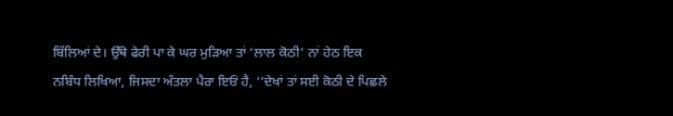ਬਿੱਲਿਆਂ ਦੇ। ਉੱਥੇ ਫੇਰੀ ਪਾ ਕੇ ਘਰ ਮੁੜਿਆ ਤਾਂ ‘ਲਾਲ ਕੋਠੀ’ ਨਾਂ ਹੇਠ ਇਕ ਨਬਿੰਧ ਲਿਖਿਆ, ਜਿਸਦਾ ਅੰਤਲਾ ਪੈਰਾ ਇਓਂ ਹੈ, ‘‘ਦੇਖਾਂ ਤਾਂ ਸਈ ਕੋਠੀ ਦੇ ਪਿਛਲੇ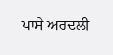ਪਾਸੇ ਅਰਦਲੀ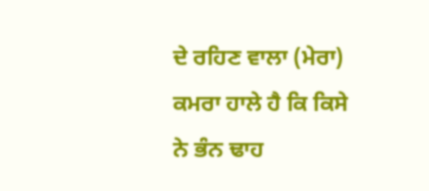ਦੇ ਰਹਿਣ ਵਾਲਾ (ਮੇਰਾ) ਕਮਰਾ ਹਾਲੇ ਹੈ ਕਿ ਕਿਸੇ ਨੇ ਭੰਨ ਢਾਹ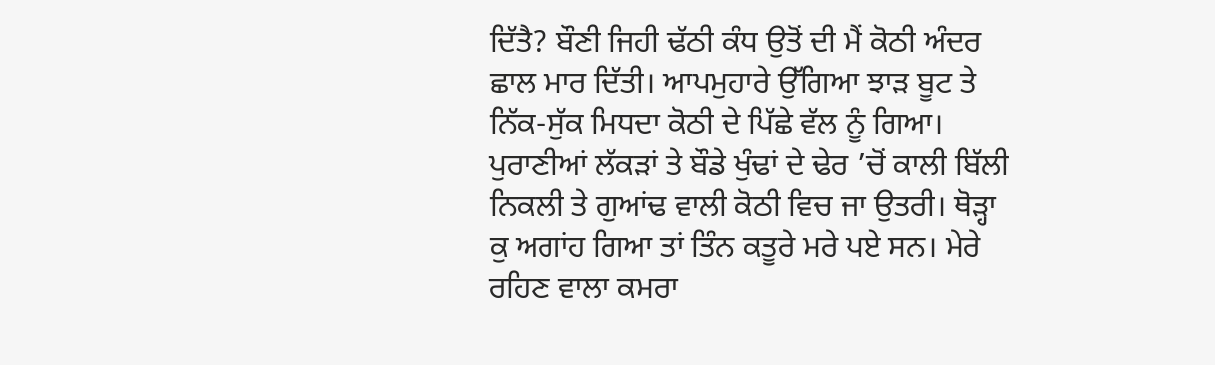ਦਿੱਤੈ? ਬੌਣੀ ਜਿਹੀ ਢੱਠੀ ਕੰਧ ਉਤੋਂ ਦੀ ਮੈਂ ਕੋਠੀ ਅੰਦਰ ਛਾਲ ਮਾਰ ਦਿੱਤੀ। ਆਪਮੁਹਾਰੇ ਉੱਗਿਆ ਝਾੜ ਬੂਟ ਤੇ ਨਿੱਕ-ਸੁੱਕ ਮਿਧਦਾ ਕੋਠੀ ਦੇ ਪਿੱਛੇ ਵੱਲ ਨੂੰ ਗਿਆ। ਪੁਰਾਣੀਆਂ ਲੱਕੜਾਂ ਤੇ ਬੌਡੇ ਖੁੰਢਾਂ ਦੇ ਢੇਰ ’ਚੋਂ ਕਾਲੀ ਬਿੱਲੀ ਨਿਕਲੀ ਤੇ ਗੁਆਂਢ ਵਾਲੀ ਕੋਠੀ ਵਿਚ ਜਾ ਉਤਰੀ। ਥੋੜ੍ਹਾ ਕੁ ਅਗਾਂਹ ਗਿਆ ਤਾਂ ਤਿੰਨ ਕਤੂਰੇ ਮਰੇ ਪਏ ਸਨ। ਮੇਰੇ ਰਹਿਣ ਵਾਲਾ ਕਮਰਾ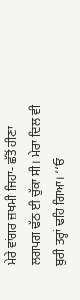ਮੇਰੇ ਵਾਂਗਰ ਜ਼ਖਮੀ ਜਿਹਾ- ਛੱਤੋਂ ਹੀਣਾ ਲਗਪਗ ਢੱਠ ਈ ਚੁੱਕਾ ਸੀ। ਮੇਰਾ ਦਿਲ ਵੀ ਬੁਰੀ ਤਰ੍ਹਾਂ ਢਹਿ ਗਿਆ। ‘‘ਓ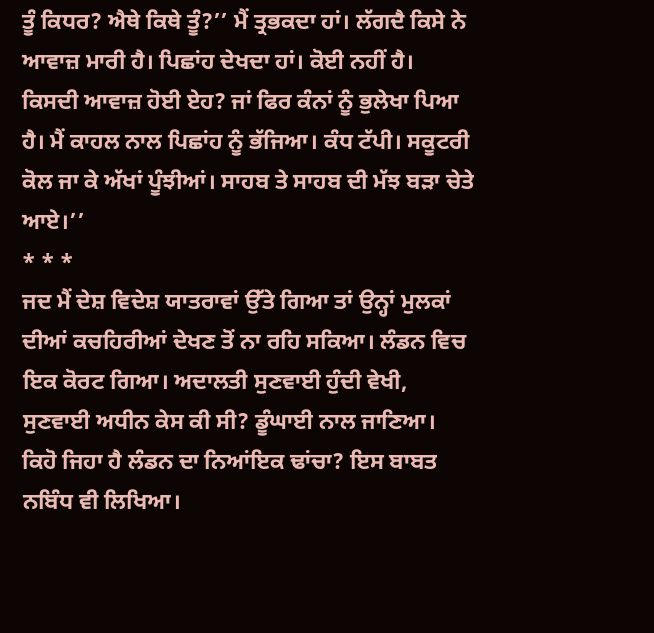ਤੂੰ ਕਿਧਰ? ਐਥੇ ਕਿਥੇ ਤੂੰ?’’ ਮੈਂ ਤ੍ਰਭਕਦਾ ਹਾਂ। ਲੱਗਦੈ ਕਿਸੇ ਨੇ ਆਵਾਜ਼ ਮਾਰੀ ਹੈ। ਪਿਛਾਂਹ ਦੇਖਦਾ ਹਾਂ। ਕੋਈ ਨਹੀਂ ਹੈ। ਕਿਸਦੀ ਆਵਾਜ਼ ਹੋਈ ਏਹ? ਜਾਂ ਫਿਰ ਕੰਨਾਂ ਨੂੰ ਭੁਲੇਖਾ ਪਿਆ ਹੈ। ਮੈਂ ਕਾਹਲ ਨਾਲ ਪਿਛਾਂਹ ਨੂੰ ਭੱਜਿਆ। ਕੰਧ ਟੱਪੀ। ਸਕੂਟਰੀ ਕੋਲ ਜਾ ਕੇ ਅੱਖਾਂ ਪੂੰਝੀਆਂ। ਸਾਹਬ ਤੇ ਸਾਹਬ ਦੀ ਮੱਝ ਬੜਾ ਚੇਤੇ ਆਏ।’’
* * *
ਜਦ ਮੈਂ ਦੇਸ਼ ਵਿਦੇਸ਼ ਯਾਤਰਾਵਾਂ ਉੱਤੇ ਗਿਆ ਤਾਂ ਉਨ੍ਹਾਂ ਮੁਲਕਾਂ ਦੀਆਂ ਕਚਹਿਰੀਆਂ ਦੇਖਣ ਤੋਂ ਨਾ ਰਹਿ ਸਕਿਆ। ਲੰਡਨ ਵਿਚ ਇਕ ਕੋਰਟ ਗਿਆ। ਅਦਾਲਤੀ ਸੁਣਵਾਈ ਹੁੰਦੀ ਵੇਖੀ, ਸੁਣਵਾਈ ਅਧੀਨ ਕੇਸ ਕੀ ਸੀ? ਡੂੰਘਾਈ ਨਾਲ ਜਾਣਿਆ। ਕਿਹੋ ਜਿਹਾ ਹੈ ਲੰਡਨ ਦਾ ਨਿਆਂਇਕ ਢਾਂਚਾ? ਇਸ ਬਾਬਤ ਨਬਿੰਧ ਵੀ ਲਿਖਿਆ।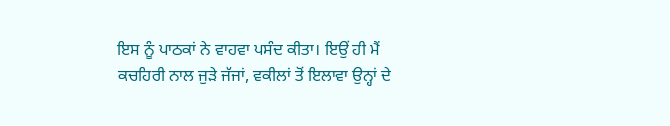ਇਸ ਨੂੰ ਪਾਠਕਾਂ ਨੇ ਵਾਹਵਾ ਪਸੰਦ ਕੀਤਾ। ਇਉਂ ਹੀ ਮੈਂ ਕਚਹਿਰੀ ਨਾਲ ਜੁੜੇ ਜੱਜਾਂ, ਵਕੀਲਾਂ ਤੋਂ ਇਲਾਵਾ ਉਨ੍ਹਾਂ ਦੇ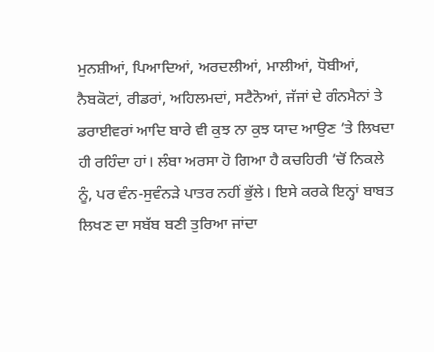ਮੁਨਸ਼ੀਆਂ, ਪਿਆਦਿਆਂ, ਅਰਦਲੀਆਂ, ਮਾਲੀਆਂ, ਧੋਬੀਆਂ, ਨੈਬਕੋਟਾਂ, ਰੀਡਰਾਂ, ਅਹਿਲਮਦਾਂ, ਸਟੈਨੋਆਂ, ਜੱਜਾਂ ਦੇ ਗੰਨਮੈਨਾਂ ਤੇ ਡਰਾਈਵਰਾਂ ਆਦਿ ਬਾਰੇ ਵੀ ਕੁਝ ਨਾ ਕੁਝ ਯਾਦ ਆਉਣ ’ਤੇ ਲਿਖਦਾ ਹੀ ਰਹਿੰਦਾ ਹਾਂ। ਲੰਬਾ ਅਰਸਾ ਹੋ ਗਿਆ ਹੈ ਕਚਹਿਰੀ ’ਚੋਂ ਨਿਕਲੇ ਨੂੰ, ਪਰ ਵੰਨ-ਸੁਵੰਨੜੇ ਪਾਤਰ ਨਹੀਂ ਭੁੱਲੇ। ਇਸੇ ਕਰਕੇ ਇਨ੍ਹਾਂ ਬਾਬਤ ਲਿਖਣ ਦਾ ਸਬੱਬ ਬਣੀ ਤੁਰਿਆ ਜਾਂਦਾ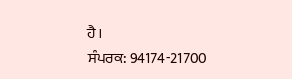ਹੈ।
ਸੰਪਰਕ: 94174-21700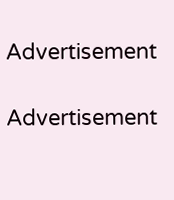Advertisement

Advertisement